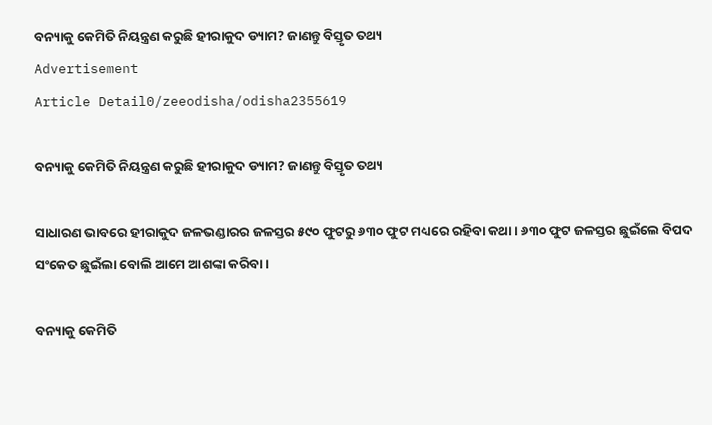ବନ୍ୟାକୁ କେମିତି ନିୟନ୍ତ୍ରଣ କରୁଛି ହୀରାକୁଦ ଡ୍ୟାମ? ଜାଣନ୍ତୁ ବିସ୍ତୃତ ତଥ୍ୟ
Advertisement
Article Detail0/zeeodisha/odisha2355619

ବନ୍ୟାକୁ କେମିତି ନିୟନ୍ତ୍ରଣ କରୁଛି ହୀରାକୁଦ ଡ୍ୟାମ? ଜାଣନ୍ତୁ ବିସ୍ତୃତ ତଥ୍ୟ

ସାଧାରଣ ଭାବରେ ହୀରାକୁଦ ଜଳଭଣ୍ଡାରର ଜଳସ୍ତର ୫୯୦ ଫୁଟରୁ ୬୩୦ ଫୁଟ ମଧ୍ୟରେ ରହିବା କଥା । ୬୩୦ ଫୁଟ ଜଳସ୍ତର ଛୁଇଁଲେ ବିପଦ ସଂକେତ ଛୁଇଁଲା ବୋଲି ଆମେ ଆଶଙ୍କା କରିବା ।

ବନ୍ୟାକୁ କେମିତି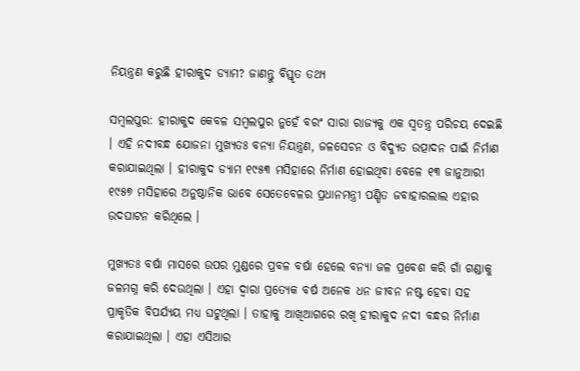ନିୟନ୍ତ୍ରଣ କରୁଛି ହୀରାକୁଦ ଡ୍ୟାମ? ଜାଣନ୍ତୁ ବିସ୍ତୃତ ତଥ୍ୟ

ସମ୍ବଲପୁର: ହୀରାକୁଦ କେବଳ ସମ୍ୱଲପୁର ନୁହେଁ ବରଂ ସାରା ରାଜ୍ୟକୁ ଏକ ସ୍ୱତନ୍ତ୍ର ପରିଚୟ ଦେଇଛି । ଏହି ନଦୀବନ୍ଧ ଯୋଜନା ମୁଖ୍ୟତଃ ବନ୍ୟା ନିୟନ୍ତ୍ରଣ, ଜଳସେଚନ ଓ ବିଦ୍ୟୁତ ଉତ୍ପାଦନ ପାଇଁ ନିର୍ମାଣ କରାଯାଇଥିଲା । ହୀରାକୁଦ ଡ୍ୟାମ ୧୯୫୩ ମସିହାରେ ନିର୍ମାଣ ହୋଇଥିବା ବେଳେ ୧୩ ଜାନୁଆରୀ ୧୯୫୭ ମସିହାରେ ଅନୁଷ୍ଠାନିକ ଭାବେ ସେତେବେଳର ପ୍ରଧାନମନ୍ତ୍ରୀ ପଣ୍ଡିତ ଜବାହାରଲାଲ ଏହାର ଉଦଘାଟନ କରିଥିଲେ ।

ମୁଖ୍ୟତଃ ବର୍ଷା ମାସରେ ଉପର ମୁଣ୍ଡରେ ପ୍ରବଳ ବର୍ଷା ହେଲେ ବନ୍ୟା ଜଳ ପ୍ରବେଶ କରି ଗାଁ ଗଣ୍ଡାକୁ ଜଳମଗ୍ନ କରି ଦେଉଥିଲା । ଏହା ଦ୍ୱାରା ପ୍ରତ୍ୟେକ ବର୍ଷ ଅନେକ ଧନ ଜୀବନ ନଷ୍ଟ ହେବା ସହ ପ୍ରାକୃତିକ ବିପର୍ଯ୍ୟୟ ମଧ୍ୟ ଘଟୁଥିଲା । ତାହାକୁ ଆଖିଆଗରେ ରଖି ହୀରାକୁଦ ନଦୀ ବନ୍ଧର ନିର୍ମାଣ କରାଯାଇଥିଲା । ଏହା ଏସିଆର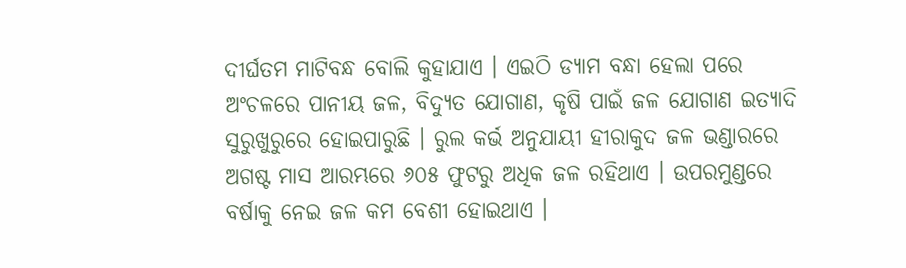ଦୀର୍ଘତମ ମାଟିବନ୍ଧ ବୋଲି କୁହାଯାଏ । ଏଇଠି ଡ୍ୟାମ ବନ୍ଧା ହେଲା ପରେ ଅଂଚଳରେ ପାନୀୟ ଜଳ, ବିଦ୍ୟୁତ ଯୋଗାଣ, କୃଷି ପାଇଁ ଜଳ ଯୋଗାଣ ଇତ୍ୟାଦି ସୁରୁଖୁରୁରେ ହୋଇପାରୁଛି । ରୁଲ କର୍ଭ ଅନୁଯାୟୀ ହୀରାକୁଦ ଜଳ ଭଣ୍ଡାରରେ ଅଗଷ୍ଟ ମାସ ଆରମ୍ଭରେ ୬୦୫ ଫୁଟରୁ ଅଧିକ ଜଳ ରହିଥାଏ । ଉପରମୁଣ୍ଡରେ ବର୍ଷାକୁ ନେଇ ଜଳ କମ ବେଶୀ ହୋଇଥାଏ ।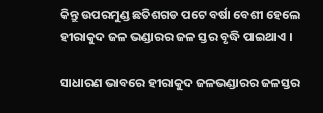କିନ୍ତୁ ଉପରମୁଣ୍ଡ ଛତିଶଗଡ ପଟେ ବର୍ଷା ବେଶୀ ହେଲେ ହୀରାକୁଦ ଜଳ ଭଣ୍ଡାରର ଜଳ ସ୍ତର ବୃଦ୍ଧି ପାଇଥାଏ ।

ସାଧାରଣ ଭାବରେ ହୀରାକୁଦ ଜଳଭଣ୍ଡାରର ଜଳସ୍ତର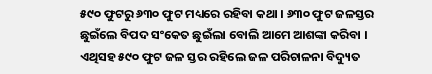୫୯୦ ଫୁଟରୁ ୬୩୦ ଫୁଟ ମଧ୍ୟରେ ରହିବା କଥା । ୬୩୦ ଫୁଟ ଜଳସ୍ତର ଛୁଇଁଲେ ବିପଦ ସଂକେତ ଛୁଇଁଲା ବୋଲି ଆମେ ଆଶଙ୍କା କରିବା । ଏଥିସହ ୫୯୦ ଫୁଟ ଜଳ ସ୍ତର ରହିଲେ ଜଳ ପରିଚାଳନା ବିଦ୍ୟୁତ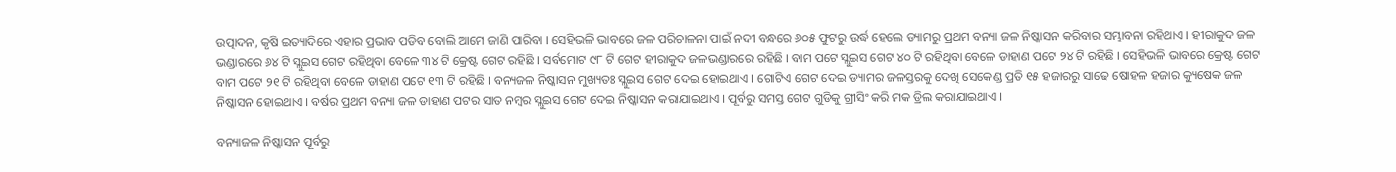ଉତ୍ପାଦନ, କୃଷି ଇତ୍ୟାଦିରେ ଏହାର ପ୍ରଭାବ ପଡିବ ବୋଲି ଆମେ ଜାଣି ପାରିବା । ସେହିଭଳି ଭାବରେ ଜଳ ପରିଚାଳନା ପାଇଁ ନଦୀ ବନ୍ଧରେ ୬୦୫ ଫୁଟରୁ ଉର୍ଦ୍ଧ ହେଲେ ଡ୍ୟାମରୁ ପ୍ରଥମ ବନ୍ୟା ଜଳ ନିଷ୍କାସନ କରିବାର ସମ୍ଭାବନା ରହିଥାଏ । ହୀରାକୁଦ ଜଳ ଭଣ୍ଡାରରେ ୬୪ ଟି ସ୍ଲୁଇସ ଗେଟ ରହିଥିବା ବେଳେ ୩୪ ଟି କ୍ରେଷ୍ଟ ଗେଟ ରହିଛି । ସର୍ବମୋଟ ୯୮ ଟି ଗେଟ ହୀରାକୁଦ ଜଳଭଣ୍ଡାରରେ ରହିଛି । ବାମ ପଟେ ସ୍ଲୁଇସ ଗେଟ ୪୦ ଟି ରହିଥିବା ବେଳେ ଡାହାଣ ପଟେ ୨୪ ଟି ରହିଛି । ସେହିଭଳି ଭାବରେ କ୍ରେଷ୍ଟ ଗେଟ ବାମ ପଟେ ୨୧ ଟି ରହିଥିବା ବେଳେ ଡାହାଣ ପଟେ ୧୩ ଟି ରହିଛି । ବନ୍ୟଜଳ ନିଷ୍କାସନ ମୁଖ୍ୟତଃ ସ୍ଲୁଇସ ଗେଟ ଦେଇ ହୋଇଥାଏ । ଗୋଟିଏ ଗେଟ ଦେଇ ଡ୍ୟାମର ଜଳସ୍ତରକୁ ଦେଖି ସେକେଣ୍ଡ ପ୍ରତି ୧୫ ହଜାରରୁ ସାଢେ ଷୋହଳ ହଜାର କ୍ୟୁଷେକ ଜଳ ନିଷ୍କାସନ ହୋଇଥାଏ । ବର୍ଷର ପ୍ରଥମ ବନ୍ୟା ଜଳ ଡାହାଣ ପଟର ସାତ ନମ୍ବର ସ୍ଲୁଇସ ଗେଟ ଦେଇ ନିଷ୍କାସନ କରାଯାଇଥାଏ । ପୂର୍ବରୁ ସମସ୍ତ ଗେଟ ଗୁଡିକୁ ଗ୍ରୀସିଂ କରି ମକ ଡ୍ରିଲ କରାଯାଇଥାଏ ।

ବନ୍ୟାଜଳ ନିଷ୍କାସନ ପୂର୍ବରୁ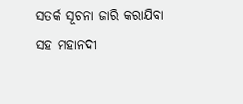ସତର୍କ ସୂଚନା ଜାରି କରାଯିବା ସହ ମହାନଦୀ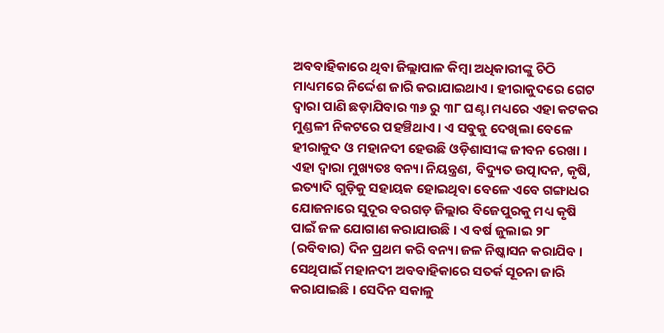ଅବବାହିକାରେ ଥିବା ଜିଲ୍ଲାପାଳ କିମ୍ବା ଅଧିକାରୀଙ୍କୁ ଚିଠି ମାଧ୍ୟମରେ ନିର୍ଦ୍ଦେଶ ଜାରି କରାଯାଇଥାଏ । ହୀରାକୁଦରେ ଗେଟ ଦ୍ୱାରା ପାଣି ଛଡ଼ାଯିବାର ୩୬ ରୁ ୩୮ ଘଣ୍ଟା ମଧ୍ୟରେ ଏହା କଟକର ମୁଣ୍ଡଳୀ ନିକଟରେ ପହଞ୍ଚିଥାଏ । ଏ ସବୁକୁ ଦେଖିଲା ବେଳେ ହୀରାକୁଦ ଓ ମହାନଦୀ ହେଉଛି ଓଡ଼ିଶାସୀଙ୍କ ଜୀବନ ରେଖା । ଏହା ଦ୍ୱାରା ମୁଖ୍ୟତଃ ବନ୍ୟା ନିୟନ୍ତ୍ରଣ, ବିଦ୍ୟୁତ ଉତ୍ପାଦନ, କୃଷି, ଇତ୍ୟାଦି ଗୁଡ଼ିକୁ ସହାୟକ ହୋଇଥିବା ବେଳେ ଏବେ ଗଙ୍ଗାଧର ଯୋଜନାରେ ସୁଦୂର ବରଗଡ଼ ଜିଲ୍ଲାର ବିଜେପୁରକୁ ମଧ୍ୟ କୃଷି ପାଇଁ ଜଳ ଯୋଗାଣ କରାଯାଉଛି । ଏ ବର୍ଷ ଜୁଲାଇ ୨୮ (ରବିବାର) ଦିନ ପ୍ରଥମ କରି ବନ୍ୟା ଜଳ ନିଷ୍କାସନ କରାଯିବ । ସେଥିପାଇଁ ମହାନଦୀ ଅବବାହିକାରେ ସତର୍କ ସୂଚନା ଜାରି କରାଯାଇଛି । ସେଦିନ ସକାଳୁ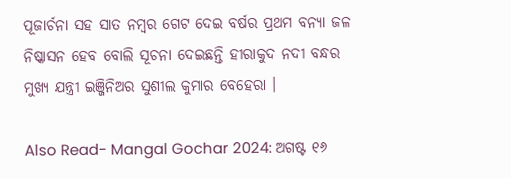ପୂଜାର୍ଚନା ସହ ସାତ ନମ୍ବର ଗେଟ ଦେଇ ବର୍ଷର ପ୍ରଥମ ବନ୍ୟା ଜଳ ନିଷ୍କାସନ ହେବ ବୋଲି ସୂଚନା ଦେଇଛନ୍ତି ହୀରାକୁଦ ନଦୀ ବନ୍ଧର ମୁଖ୍ୟ ଯନ୍ତ୍ରୀ ଇଞ୍ଜିନିଅର ସୁଶୀଲ କୁମାର ବେହେରା ।

Also Read- Mangal Gochar 2024: ଅଗଷ୍ଟ ୧୬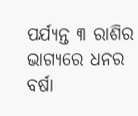ପର୍ଯ୍ୟନ୍ତ ୩ ରାଶିର ଭାଗ୍ୟରେ ଧନର ବର୍ଷା